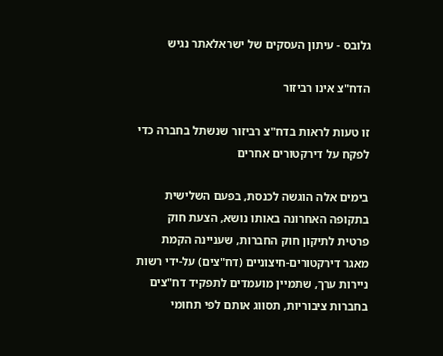גלובס - עיתון העסקים של ישראלאתר נגיש

הדח"צ אינו רביזור

זו טעות לראות בדח"צ רביזור שנשתל בחברה כדי לפקח על דירקטורים אחרים

בימים אלה הוגשה לכנסת, בפעם השלישית בתקופה האחרונה באותו נושא, הצעת חוק פרטית לתיקון חוק החברות, שעניינה הקמת מאגר דירקטורים-חיצוניים (דח"צים) על-ידי רשות ניירות ערך, שתמיין מועמדים לתפקיד דח"צים בחברות ציבוריות, תסווג אותם לפי תחומי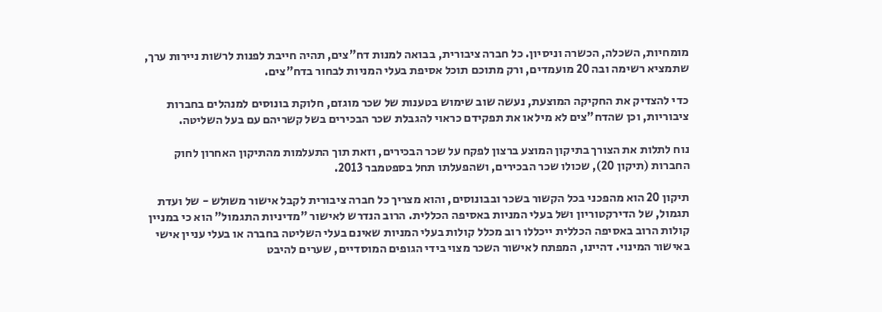מומחיות, השכלה, הכשרה וניסיון. כל חברה ציבורית, בבואה למנות דח"צים, תהיה חייבת לפנות לרשות ניירות ערך, שתמציא רשימה ובה 20 מועמדים, ורק מתוכם תוכל אסיפת בעלי המניות לבחור בדח"צים.

כדי להצדיק את החקיקה המוצעת, נעשה שוב שימוש בטענות של שכר מוגזם, חלוקת בונוסים למנהלים בחברות ציבוריות, וכן שהדח"צים לא מילאו את תפקידם כראוי להגבלת שכר הבכירים בשל קשריהם עם בעל השליטה.

נוח לתלות את הצורך בתיקון המוצע ברצון לפקח על שכר הבכירים, וזאת תוך התעלמות מהתיקון האחרון לחוק החברות (תיקון 20), שכולו שכר הבכירים, ושהפעלתו תחל בספטמבר 2013.

תיקון 20 הוא מהפכני בכל הקשור בשכר ובבונוסים, והוא מצריך כל חברה ציבורית לקבל אישור משולש - של ועדת תגמול, של הדירקטוריון ושל בעלי המניות באסיפה הכללית. הרוב הנדרש לאישור "מדיניות התגמול" הוא כי במניין קולות הרוב באסיפה הכללית ייכללו רוב מכלל קולות בעלי המניות שאינם בעלי השליטה בחברה או בעלי עניין אישי באישור המינוי. דהיינו, המפתח לאישור השכר מצוי בידי הגופים המוסדיים, שערים להיבט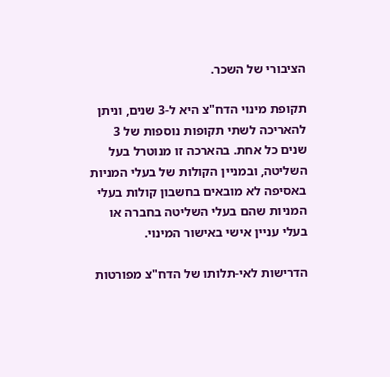הציבורי של השכר.

תקופת מינוי הדח"צ היא ל-3 שנים, וניתן להאריכה לשתי תקופות נוספות של 3 שנים כל אחת. בהארכה זו מנוטרל בעל השליטה, ובמניין הקולות של בעלי המניות באסיפה לא מובאים בחשבון קולות בעלי המניות שהם בעלי השליטה בחברה או בעלי עניין אישי באישור המינוי.

הדרישות לאי-תלותו של הדח"צ מפורטות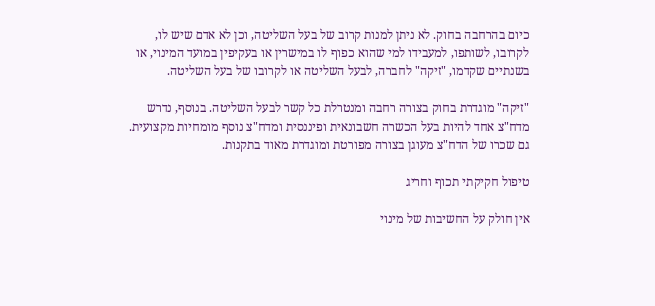כיום בהרחבה בחוק. לא ניתן למנות קרוב של בעל השליטה, וכן לא אדם שיש לו, לקרובו, לשותפו, למעבידו למי שהוא כפוף לו במישרין או בעקיפין במועד המינוי, או בשנתיים שקדמו, "זיקה" לחברה, לבעל השליטה או לקרובו של בעל השליטה.

"זיקה" מוגדרת בחוק בצורה רחבה ומנטרלת כל קשר לבעל השליטה. בנוסף, נדרש מדח"צ אחד להיות בעל הכשרה חשבונאית ופיננסית ומדח"צ נוסף מומחיות מקצועית. גם שכרו של הדח"צ מעוגן בצורה מפורטת ומוגדרת מאוד בתקנות.

טיפול חקיקתי תכוף וחריג

אין חולק על החשיבות של מינוי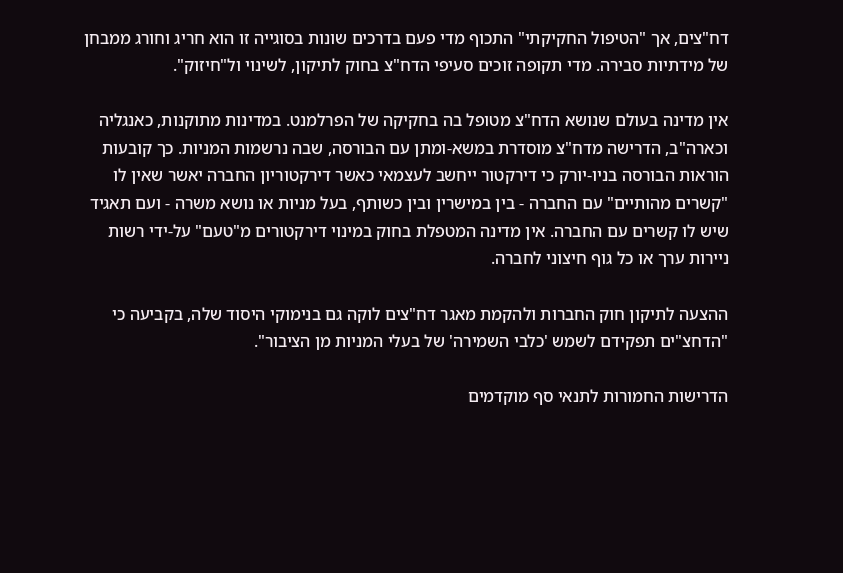דח"צים, אך "הטיפול החקיקתי" התכוף מדי פעם בדרכים שונות בסוגייה זו הוא חריג וחורג ממבחן של מידתיות סבירה. מדי תקופה זוכים סעיפי הדח"צ בחוק לתיקון, לשינוי ול"חיזוק".

אין מדינה בעולם שנושא הדח"צ מטופל בה בחקיקה של הפרלמנט. במדינות מתוקנות, כאנגליה וכארה"ב, הדרישה מדח"צ מוסדרת במשא-ומתן עם הבורסה, שבה נרשמות המניות. כך קובעות הוראות הבורסה בניו-יורק כי דירקטור ייחשב לעצמאי כאשר דירקטוריון החברה יאשר שאין לו "קשרים מהותיים" עם החברה - בין במישרין ובין כשותף, בעל מניות או נושא משרה - ועם תאגיד שיש לו קשרים עם החברה. אין מדינה המטפלת בחוק במינוי דירקטורים מ"טעם" על-ידי רשות ניירות ערך או כל גוף חיצוני לחברה.

ההצעה לתיקון חוק החברות ולהקמת מאגר דח"צים לוקה גם בנימוקי היסוד שלה, בקביעה כי "הדחצ"ים תפקידם לשמש 'כלבי השמירה' של בעלי המניות מן הציבור".

הדרישות החמורות לתנאי סף מוקדמים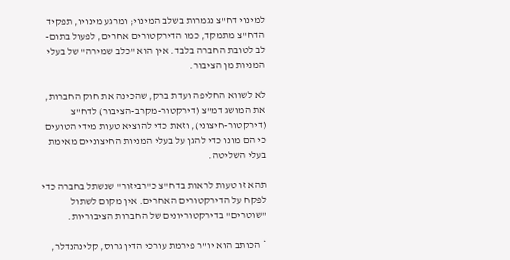למינוי דח"צ נגמרות בשלב המינוי; ומרגע מינויו, תפקיד הדח"צ מתמקד, כמו הדירקטורים אחרים, לפעול בתום-לב לטובת החברה בלבד. אין הוא "כלב שמירה" של בעלי המניות מן הציבור.

לא לשווא החליפה ועדת ברק, שהכינה את חוק החברות, את המושג דמ"צ (דירקטור-מקרב-הציבור) לדח"צ (דירקטור-חיצוני), וזאת כדי להוציא טעות מידי הטועים כי הם מונו כדי להגן על בעלי המניות החיצוניים מאימת בעלי השליטה.

תהא זו טעות לראות בדח"צ כ"רביזור" שנשתל בחברה כדי לפקח על הדירקטורים האחרים. אין מקום לשתול "שוטרים" בדירקטוריונים של החברות הציבוריות.

* הכותב הוא יו"ר פירמת עורכי הדין גרוס, קלינהנדלר,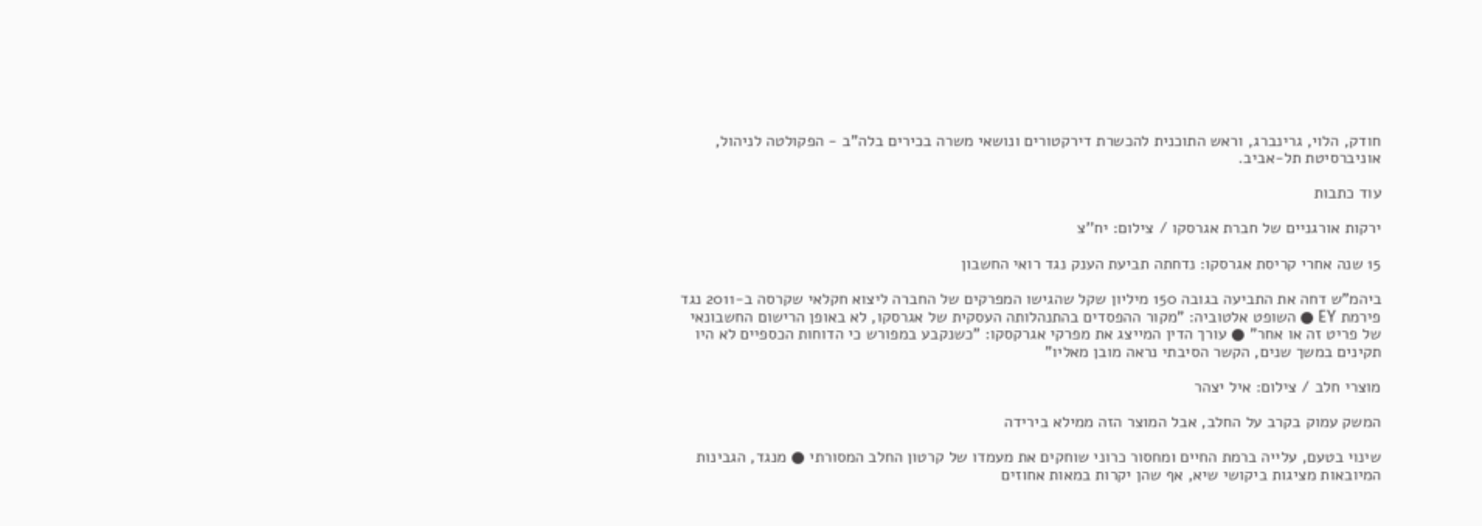חודק, הלוי, גרינברג, וראש התוכנית להכשרת דירקטורים ונושאי משרה בכירים בלה"ב - הפקולטה לניהול, אוניברסיטת תל-אביב.

עוד כתבות

ירקות אורגניים של חברת אגרסקו / צילום: יח''צ

15 שנה אחרי קריסת אגרסקו: נדחתה תביעת הענק נגד רואי החשבון

ביהמ"ש דחה את התביעה בגובה 150 מיליון שקל שהגישו המפרקים של החברה ליצוא חקלאי שקרסה ב-2011 נגד פירמת EY ● השופט אלטוביה: "מקור ההפסדים בהתנהלותה העסקית של אגרסקו, לא באופן הרישום החשבונאי של פריט זה או אחר" ● עורך הדין המייצג את מפרקי אגרקסקו: "כשנקבע במפורש כי הדוחות הכספיים לא היו תקינים במשך שנים, הקשר הסיבתי נראה מובן מאליו"

מוצרי חלב / צילום: איל יצהר

המשק עמוק בקרב על החלב, אבל המוצר הזה ממילא בירידה

שינוי בטעם, עלייה ברמת החיים ומחסור כרוני שוחקים את מעמדו של קרטון החלב המסורתי ● מנגד, הגבינות המיובאות מציגות ביקושי שיא, אף שהן יקרות במאות אחוזים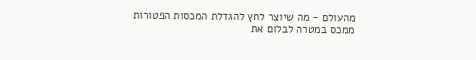מהעולם - מה שיוצר לחץ להגדלת המכסות הפטורות ממכס במטרה לבלום את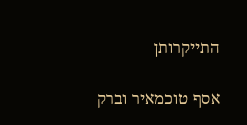התייקרותן

אסף טוכמאיר וברק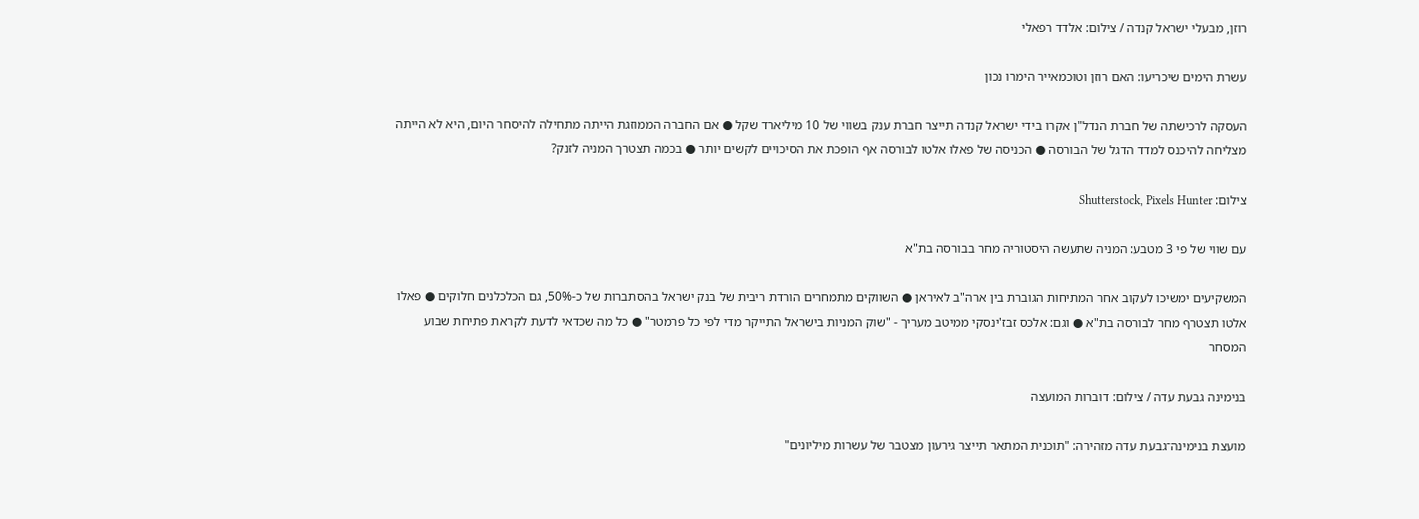רוזן, מבעלי ישראל קנדה / צילום: אלדד רפאלי

עשרת הימים שיכריעו: האם רוזן וטוכמאייר הימרו נכון

העסקה לרכישתה של חברת הנדל"ן אקרו בידי ישראל קנדה תייצר חברת ענק בשווי של 10 מיליארד שקל ● אם החברה הממוזגת הייתה מתחילה להיסחר היום, היא לא הייתה מצליחה להיכנס למדד הדגל של הבורסה ● הכניסה של פאלו אלטו לבורסה אף הופכת את הסיכויים לקשים יותר ● בכמה תצטרך המניה לזנק?

צילום: Shutterstock, Pixels Hunter

עם שווי של פי 3 מטבע: המניה שתעשה היסטוריה מחר בבורסה בת"א

המשקיעים ימשיכו לעקוב אחר המתיחות הגוברת בין ארה"ב לאיראן ● השווקים מתמחרים הורדת ריבית של בנק ישראל בהסתברות של כ-50%, גם הכלכלנים חלוקים ● פאלו אלטו תצטרף מחר לבורסה בת"א ● וגם: אלכס זבז'ינסקי ממיטב מעריך - "שוק המניות בישראל התייקר מדי לפי כל פרמטר" ● כל מה שכדאי לדעת לקראת פתיחת שבוע המסחר

בנימינה גבעת עדה / צילום: דוברות המועצה

מועצת בנימינה־גבעת עדה מזהירה: "תוכנית המתאר תייצר גירעון מצטבר של עשרות מיליונים"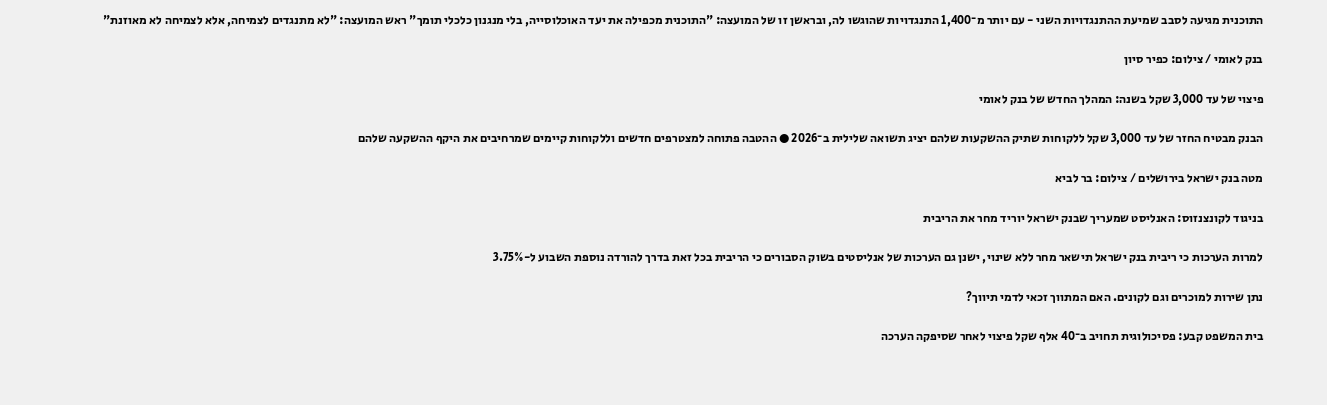התוכנית מגיעה לסבב שמיעת ההתנגדויות השני - עם יותר מ־1,400 התנגדויות שהוגשו לה, ובראשן זו של המועצה: "התוכנית מכפילה את יעד האוכלוסייה, בלי מנגנון כלכלי תומך" ראש המועצה: "לא מתנגדים לצמיחה, אלא לצמיחה לא מאוזנת"

בנק לאומי / צילום: כפיר סיון

פיצוי של עד 3,000 שקל בשנה: המהלך החדש של בנק לאומי

הבנק מבטיח החזר של עד 3,000 שקל ללקוחות שתיק ההשקעות שלהם יציג תשואה שלילית ב־2026 ● ההטבה פתוחה למצטרפים חדשים וללקוחות קיימים שמרחיבים את היקף ההשקעה שלהם

מטה בנק ישראל בירושלים / צילום: בר לביא

בניגוד לקונצנזוס: האנליסט שמעריך שבנק ישראל יוריד מחר את הריבית

למרות הערכות כי ריבית בנק ישראל תישאר מחר ללא שינוי, ישנן גם הערכות של אנליסטים בשוק הסבורים כי הריבית בכל זאת בדרך להורדה נוספת השבוע ל-3.75%

נתן שירות למוכרים וגם לקונים. האם המתווך זכאי לדמי תיווך?

בית המשפט קבע: פסיכולוגית תחויב ב־40 אלף שקל פיצוי לאחר שסיפקה הערכה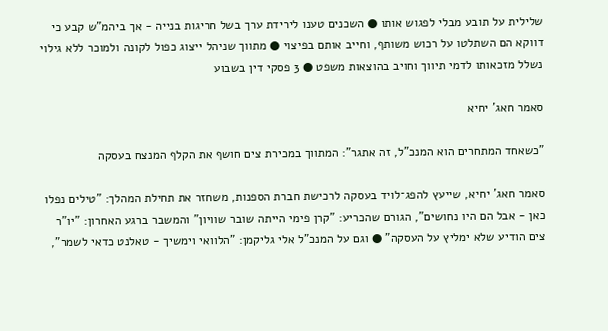שלילית על תובע מבלי לפגוש אותו ● השכנים טענו לירידת ערך בשל חריגות בנייה - אך ביהמ"ש קבע כי דווקא הם השתלטו על רכוש משותף, וחייב אותם בפיצוי ● מתווך שניהל ייצוג כפול לקונה ולמוכר ללא גילוי נשלל מזכאותו לדמי תיווך וחויב בהוצאות משפט ● 3 פסקי דין בשבוע

סאמר חאג' יחיא

"כשאחד המתחרים הוא המנכ"ל, זה אתגר": המתווך במכירת צים חושף את הקלף המנצח בעסקה

סאמר חאג' יחיא, שייעץ להפג־לויד בעסקה לרכישת חברת הספנות, משחזר את תחילת המהלך: "טילים נפלו כאן - אבל הם היו נחושים", הגורם שהכריע: "קרן פימי הייתה שובר שוויון" והמשבר ברגע האחרון: "יו"ר צים הודיע שלא ימליץ על העסקה" ● וגם על המנכ"ל אלי גליקמן: "הלוואי וימשיך - טאלנט כדאי לשמר",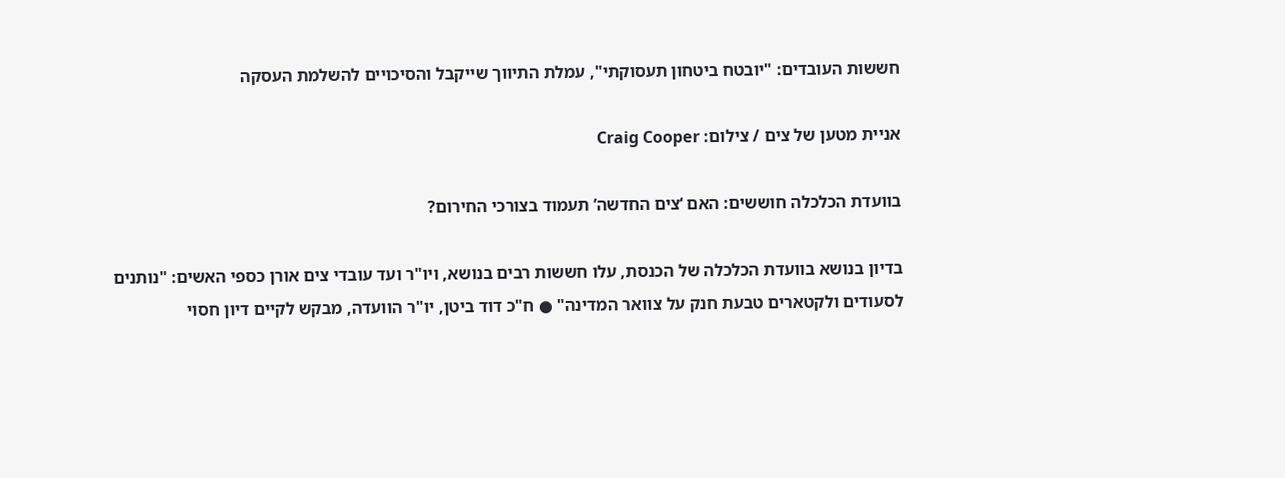חששות העובדים: "יובטח ביטחון תעסוקתי", עמלת התיווך שייקבל והסיכויים להשלמת העסקה

אניית מטען של צים / צילום: Craig Cooper

בוועדת הכלכלה חוששים: האם ‘צים החדשה’ תעמוד בצורכי החירום?

בדיון בנושא בוועדת הכלכלה של הכנסת, עלו חששות רבים בנושא, ויו"ר ועד עובדי צים אורן כספי האשים: "נותנים לסעודים ולקטארים טבעת חנק על צוואר המדינה" ● ח"כ דוד ביטן, יו"ר הוועדה, מבקש לקיים דיון חסוי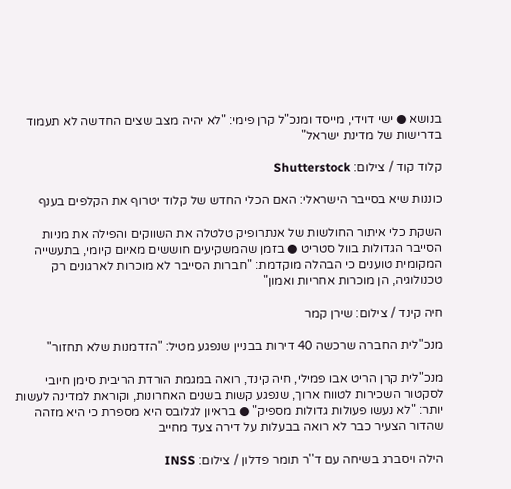בנושא ● ישי דוידי, מייסד ומנכ"ל קרן פימי: "לא יהיה מצב שצים החדשה לא תעמוד בדרישות של מדינת ישראל"

קלוד קוד / צילום: Shutterstock

כוננות שיא בסייבר הישראלי: האם הכלי החדש של קלוד יטרוף את הקלפים בענף

השקת כלי איתור החולשות של אנתרופיק טלטלה את השווקים והפילה את מניות הסייבר הגדולות בוול סטריט ● בזמן שהמשקיעים חוששים מאיום קיומי, בתעשייה המקומית טוענים כי הבהלה מוקדמת: "חברות הסייבר לא מוכרות לארגונים רק טכנולוגיה, הן מוכרות אחריות ואמון"

חיה קינד / צילום: שירן קמר

מנכ"לית החברה שרכשה 40 דירות בבניין שנפגע מטיל: "הזדמנות שלא תחזור"

מנכ"לית קרן הריט אבו פמילי, חיה קינד, רואה במגמת הורדת הריבית סימן חיובי לסקטור השכירות לטווח ארוך, שנפגע קשות בשנים האחרונות, וקוראת למדינה לעשות יותר: "לא נעשו פעולות גדולות מספיק" ● בראיון לגלובס היא מספרת כי היא מזהה שהדור הצעיר כבר לא רואה בבעלות על דירה צעד מחייב

הילה ויסברג בשיחה עם ד''ר תומר פדלון / צילום: INSS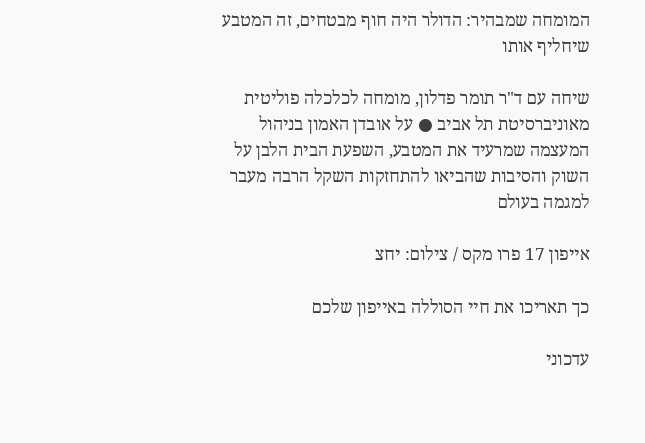המומחה שמבהיר: הדולר היה חוף מבטחים, זה המטבע שיחליף אותו

שיחה עם ד"ר תומר פדלון, מומחה לכלכלה פוליטית מאוניברסיטת תל אביב ● על אובדן האמון בניהול המעצמה שמרעיד את המטבע, השפעת הבית הלבן על השוק והסיבות שהביאו להתחזקות השקל הרבה מעבר למגמה בעולם

אייפון 17 פרו מקס / צילום: יחצ

כך תאריכו את חיי הסוללה באייפון שלכם

עדכוני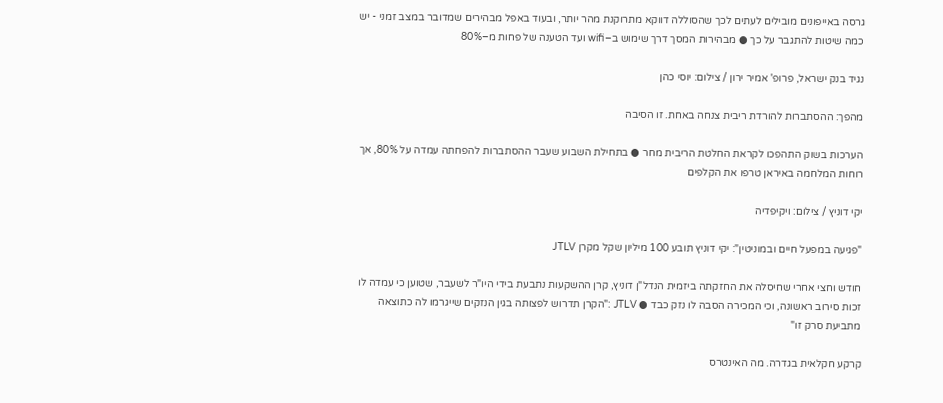גרסה באייפונים מובילים לעתים לכך שהסוללה דווקא מתרוקנת מהר יותר, ובעוד באפל מבהירים שמדובר במצב זמני - יש כמה שיטות להתגבר על כך ● מבהירות המסך דרך שימוש ב–wifi ועד הטענה של פחות מ–80%

נגיד בנק ישראל, פרופ' אמיר ירון / צילום: יוסי כהן

מהפך: ההסתברות להורדת ריבית צנחה באחת. זו הסיבה

הערכות בשוק התהפכו לקראת החלטת הריבית מחר ● בתחילת השבוע שעבר ההסתברות להפחתה עמדה על 80%, אך רוחות המלחמה באיראן טרפו את הקלפים

יקי דוניץ / צילום: ויקיפדיה

"פגיעה במפעל חיים ובמוניטין": יקי דוניץ תובע 100 מיליון שקל מקרן JTLV

חודש וחצי אחרי שחיסלה את החזקתה ביזמית הנדל"ן דוניץ, קרן ההשקעות נתבעת בידי היו"ר לשעבר, שטוען כי עמדה לו זכות סירוב ראשונה, וכי המכירה הסבה לו נזק כבד ● JTLV :"הקרן תדרוש לפצותה בגין הנזקים שייגרמו לה כתוצאה מתביעת סרק זו"

קרקע חקלאית בגדרה. מה האינטרס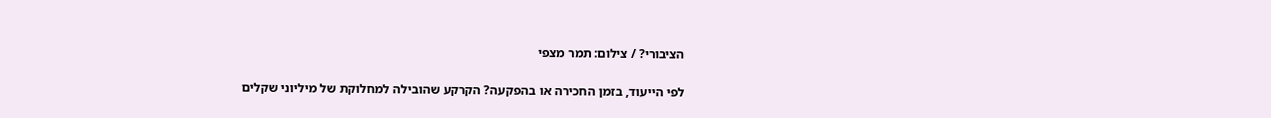הציבורי? / צילום: תמר מצפי

לפי הייעוד, בזמן החכירה או בהפקעה? הקרקע שהובילה למחלוקת של מיליוני שקלים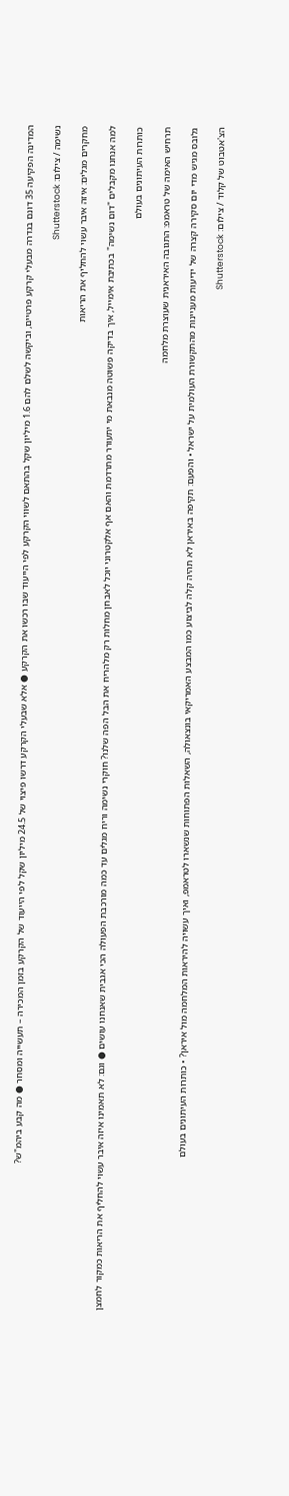המדינה הפקיעה 35 דונם בגדרה מבעלי קרקע פרטיים, וביקשה לשלם להם 1.6 מיליון שקל בהתאם לשווי הקרקע לפי הייעוד שבו רכשו את הקרקע ● אלא שבעלי הקרקע דרשו פיצוי של 24.5 מיליון שקל לפי הייעוד של הקרקע בזמן המכירה – תעשייה ומסחר ● מה קבע ביהמ"ש?

נשימה / צילום: Shutterstock

מחקרים מגלים: איזה איבר עשוי להחליף את הריאות

למה אנחנו מקבלים "דום נשימה" בכתיבת אימייל, איך בדיקה פשוטה מנבאת מי יתעורר מתרדמת והאם אף אלקטרוני יוכל לאבחן מחלות רק מלהריח את הבל הפה שלנו? חוקרי נשימה וריח מגלים עד כמה מורכבת הפעולה הכי אגבית שאנחנו עושים ● וגם: לא תאמינו איזה איבר עשוי להחליף את הריאות כמקור לחמצן

כותרות העיתונים בעולם

תרחיש האימה של טראמפ: התגובה האיראנית שעוצרת מלחמה

גלובס מגיש מדי יום סקירה קצרה של ידיעות מעניינות מהתקשורת העולמית על ישראל • והפעם: תקיפה באיראן לא תהיה קלה לביצוע כמו המבצע האמריקאי בונצאולה, השאלות הפתוחות שנשארו לטראמפ, ואיך עשויה להיראות המלחמה מול איראן? • כותרות העיתונים בעולם

הצ'אטבוט של קלוד / צילום: Shutterstock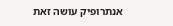אנתרופיק עושה זאת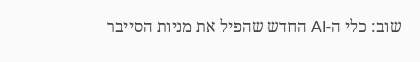שוב: כלי ה-AI החדש שהפיל את מניות הסייבר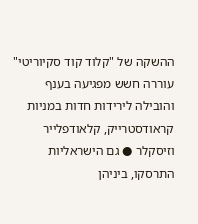ההשקה של "קלוד קוד סקיוריטי" עוררה חשש מפגיעה בענף והובילה לירידות חדות במניות קראודסטרייק, קלאודפלייר וזיסקלר ● גם הישראליות התרסקו, ביניהן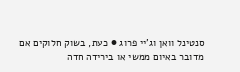סנטינל וואן וג'יי פרוג ● כעת, בשוק חלוקים אם מדובר באיום ממשי או בירידה חדה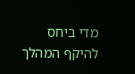מדי ביחס להיקף המהלך